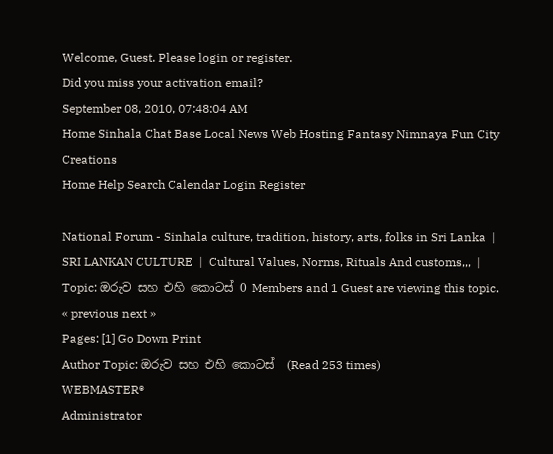Welcome, Guest. Please login or register.
Did you miss your activation email?
September 08, 2010, 07:48:04 AM
Home Sinhala Chat Base Local News Web Hosting Fantasy Nimnaya Fun City Creations
Home Help Search Calendar Login Register

National Forum - Sinhala culture, tradition, history, arts, folks in Sri Lanka  |  SRI LANKAN CULTURE  |  Cultural Values, Norms, Rituals And customs,,,  |  Topic: ඔරුව සහ එහි කොටස්‌ 0 Members and 1 Guest are viewing this topic. « previous next »
Pages: [1] Go Down Print
Author Topic: ඔරුව සහ එහි කොටස්‌  (Read 253 times)
WEBMASTER®
Administrator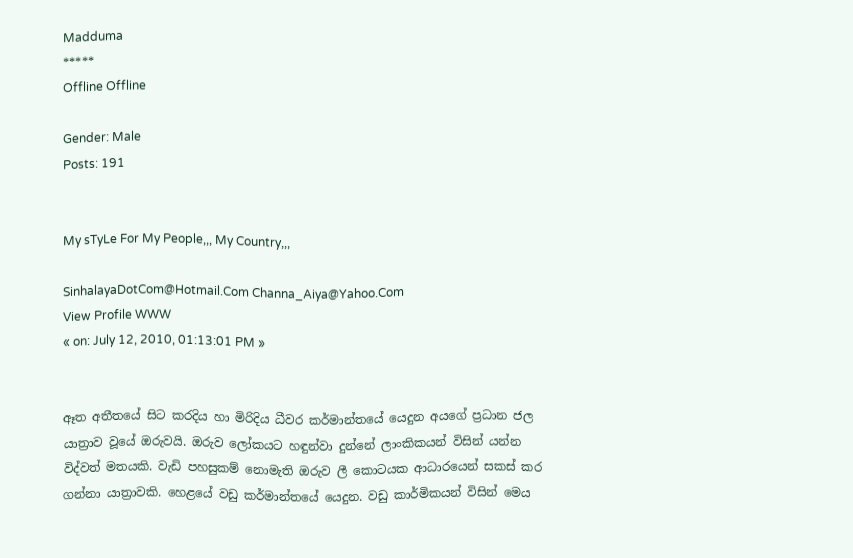Madduma
*****
Offline Offline

Gender: Male
Posts: 191


My sTyLe For My People,,, My Country,,,

SinhalayaDotCom@Hotmail.Com Channa_Aiya@Yahoo.Com
View Profile WWW
« on: July 12, 2010, 01:13:01 PM »


ඈත අතීතයේ සිට කරදිය හා මිරිදිය ධීවර කර්මාන්තයේ යෙදුන අයගේ ප්‍රධාන ජල යාත්‍රාව වූයේ ඔරුවයි. ඔරුව ලෝකයට හඳුන්වා දුන්නේ ලාංකිකයන් විසින් යන්න විද්වත් මතයකි. වැඩි පහසුකම් නොමැති ඔරුව ලී කොටයක ආධාරයෙන් සකස්‌ කර ගන්නා යාත්‍රාවකි. හෙළයේ වඩු කර්මාන්තයේ යෙදුන. වඩු කාර්මිකයන් විසින් මෙය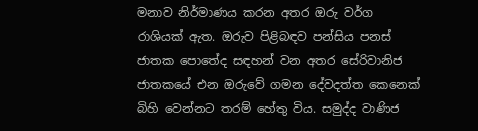මනාව නිර්මාණය කරන අතර ඔරු වර්ග රාශියක්‌ ඇත. ඔරුව පිළිබඳව පන්සිය පනස්‌ ජාතක පොතේද සඳහන් වන අතර සේරිවානිජ ජාතකයේ එන ඔරුවේ ගමන දේවදත්ත කෙනෙක්‌ බිහි වෙන්නට තරම් හේතු විය. සමුද්ද වාණිජ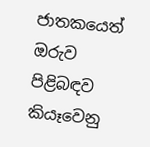ජාතකයෙත් ඔරුව පිළිබඳව කියෑවෙනු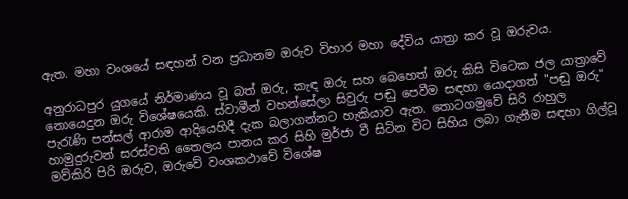ඇත. මහා වංශයේ සඳහන් වන ප්‍රධානම ඔරුව විහාර මහා දේවිය යාත්‍රා කර වූ ඔරුවය.

අනුරාධපුර යුගයේ නිර්මාණය වූ බත් ඔරු, කැඳ ඔරු සහ බෙහෙත් ඔරු කිසි විටෙක ජල යාත්‍රාවේ නොයෙදුන ඔරු විශේෂයෙකි. ස්‌වාමීන් වහන්සේලා සිවුරු පඬු පෙවීම සඳහා යොදාගත් "පඬු ඔරු" පැරැණි පන්සල් ආරාම ආදියෙහිදී දැක බලාගන්නට හැකියාව ඇත. තොටගමුවේ සිරි රාහුල හාමුදුරුවන් සරස්‌වති තෛලය පානය කර සිහි මුර්ජා වී සිටින විට සිහිය ලබා ගැනීම සඳහා ගිල්වූ මව්කිරි පිරි ඔරුව, ඔරුවේ වංශකථාවේ විශේෂ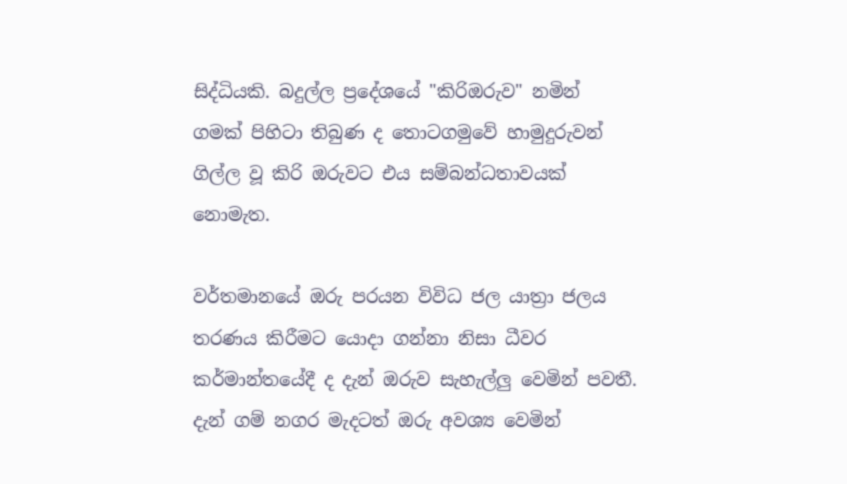සිද්ධියකි. බදුල්ල ප්‍රදේශයේ "කිරිඔරුව" නමින් ගමක්‌ පිහිටා තිබුණ ද තොටගමුවේ හාමුදුරුවන් ගිල්ල වූ කිරි ඔරුවට එය සම්බන්ධතාවයක්‌ නොමැත.

වර්තමානයේ ඔරු පරයන විවිධ ජල යාත්‍රා ජලය තරණය කිරීමට යොදා ගන්නා නිසා ධීවර කර්මාන්තයේදී ද දැන් ඔරුව සැහැල්ලු වෙමින් පවතී. දැන් ගම් නගර මැදටත් ඔරු අවශ්‍ය වෙමින්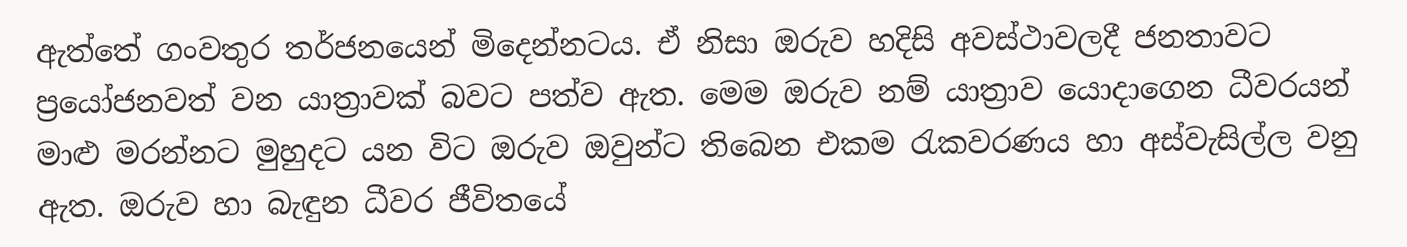ඇත්තේ ගංවතුර තර්ජනයෙන් මිදෙන්නටය. ඒ නිසා ඔරුව හදිසි අවස්‌ථාවලදී ජනතාවට ප්‍රයෝජනවත් වන යාත්‍රාවක්‌ බවට පත්ව ඇත. මෙම ඔරුව නම් යාත්‍රාව යොදාගෙන ධීවරයන් මාළු මරන්නට මුහුදට යන විට ඔරුව ඔවුන්ට තිබෙන එකම රැකවරණය හා අස්‌වැසිල්ල වනු ඇත. ඔරුව හා බැඳුන ධීවර ජීවිතයේ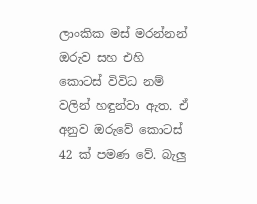ලාංකික මස්‌ මරන්නන් ඔරුව සහ එහි කොටස්‌ විවිධ නම් වලින් හඳුන්වා ඇත. ඒ අනුව ඔරුවේ කොටස්‌ 42 ක්‌ පමණ වේ. බැලු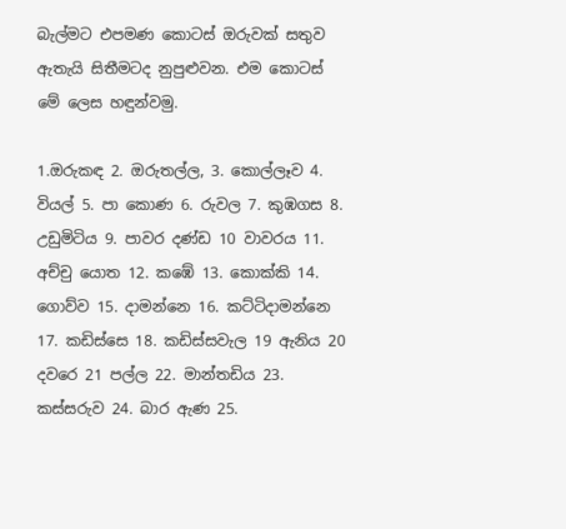බැල්මට එපමණ කොටස්‌ ඔරුවක්‌ සතුව ඇතැයි සිතීමටද නුපුළුවන. එම කොටස්‌ මේ ලෙස හඳුන්වමු.

1.ඔරුකඳ 2. ඔරුතල්ල, 3. කොල්ලෑව 4. වියල් 5. පා කොණ 6. රුවල 7. කුඹගස 8. උඩුමිටිය 9. පාවර දණ්‌ඩ 10 වාවරය 11. අච්චු යොත 12. කඹේ 13. කොක්‌කි 14. ගොව්ව 15. දාමන්නෙ 16. කට්‌ටිදාමන්නෙ 17. කඩිස්‌සෙ 18. කඩිස්‌සවැල 19 ඇනිය 20 දවරෙ 21 පල්ල 22. මාන්තඩිය 23. කස්‌සරුව 24. බාර ඇණ 25.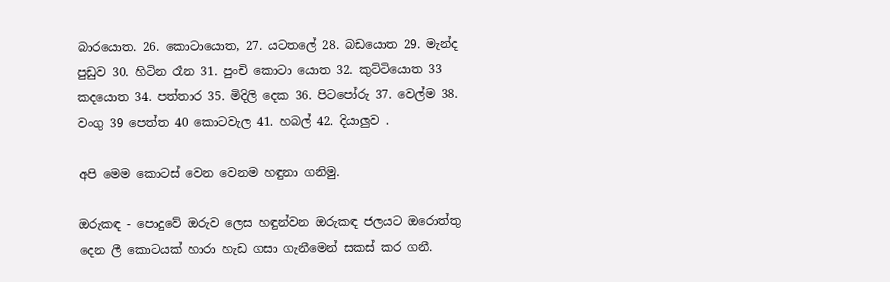බාරයොත. 26. කොටායොත, 27. යටතලේ 28. බඩයොත 29. මැන්ද පුඩුව 30. හිටින රෑන 31. පුංචි කොටා යොත 32. කුට්‌ටියොත 33 කදයොත 34. පත්තාර 35. මිදිලි දෙක 36. පිටපෝරු 37. වෙල්ම 38. වංගු 39 පෙත්ත 40 කොටවැල 41. හබල් 42. දියාලුව .

අපි මෙම කොටස්‌ වෙන වෙනම හඳුනා ගනිමු.

ඔරුකඳ - පොදුවේ ඔරුව ලෙස හඳුන්වන ඔරුකඳ ජලයට ඔරොත්තු දෙන ලී කොටයක්‌ හාරා හැඩ ගසා ගැනීමෙන් සකස්‌ කර ගනී.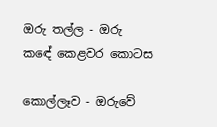ඔරු තල්ල - ඔරු කඳේ කෙළවර කොටස

කොල්ලෑව - ඔරුවේ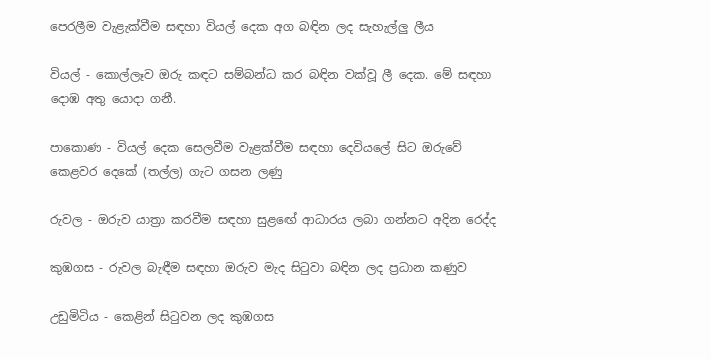පෙරලීම වැළැක්‌වීම සඳහා වියල් දෙක අග බඳින ලද සැහැල්ලු ලීය

වියල් - කොල්ලෑව ඔරු කඳට සම්බන්ධ කර බඳින වක්‌වූ ලී දෙක. මේ සඳහා දොඹ අතු යොදා ගනී.

පාකොණ - වියල් දෙක සෙලවීම වැළක්‌වීම සඳහා දෙවියලේ සිට ඔරුවේ කෙළවර දෙකේ (තල්ල) ගැට ගසන ලණු

රුවල - ඔරුව යාත්‍රා කරවීම සඳහා සුළඟේ ආධාරය ලබා ගන්නට අදින රෙද්ද

කුඹගස - රුවල බැඳීම සඳහා ඔරුව මැද සිටුවා බඳින ලද ප්‍රධාන කණුව

උඩුමිටිය - කෙළින් සිටුවන ලද කුඹගස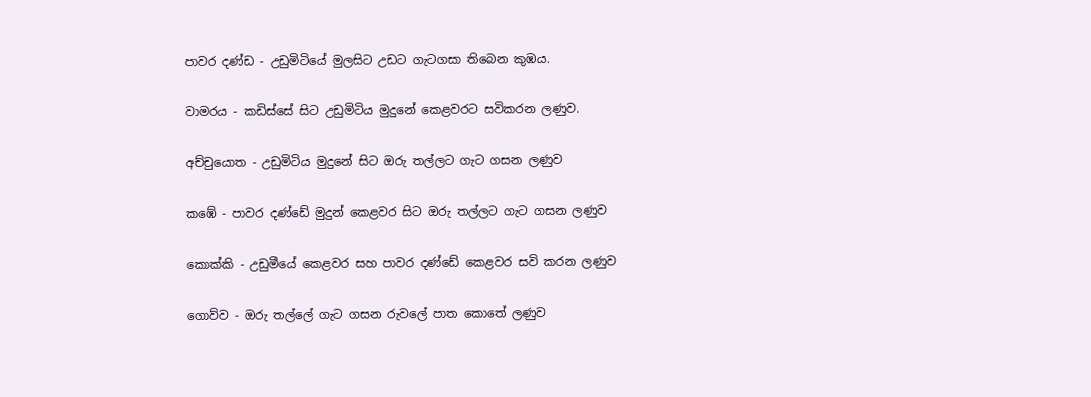පාවර දණ්‌ඩ - උඩුමිටියේ මුලසිට උඩට ගැටගසා තිබෙන කුඹය.

වාමරය - කඩිස්‌සේ සිට උඩුමිටිය මුදුනේ කෙළවරට සවිකරන ලණුව.

අච්චුයොත - උඩුමිටිය මුදුනේ සිට ඔරු තල්ලට ගැට ගසන ලණුව

කඹේ - පාවර දණ්‌ඩේ මුදුන් කෙළවර සිට ඔරු තල්ලට ගැට ගසන ලණුව

කොක්‌කි - උඩුමීයේ කෙළවර සහ පාවර දණ්‌ඩේ කෙළවර සවි කරන ලණුව

ගොව්ව - ඔරු තල්ලේ ගැට ගසන රුවලේ පාත කොතේ ලණුව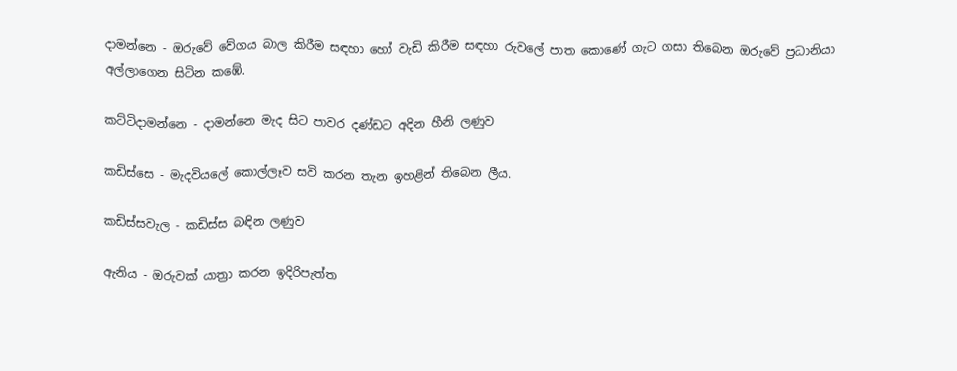දාමන්නෙ - ඔරුවේ වේගය බාල කිරීම සඳහා හෝ වැඩි කිරීම සඳහා රුවලේ පාත කොණේ ගැට ගසා තිබෙන ඔරුවේ ප්‍රධානියා අල්ලාගෙන සිටින කඹේ.

කට්‌ටිදාමන්නෙ - දාමන්නෙ මැද සිට පාවර දණ්‌ඩට අදින හීනි ලණුව

කඩිස්‌සෙ - මැදවියලේ කොල්ලෑව සවි කරන තැන ඉහළින් තිබෙන ලීය.

කඩිස්‌සවැල - කඩිස්‌ස බඳින ලණුව

ඇනිය - ඔරුවක්‌ යාත්‍රා කරන ඉදිරිපැත්ත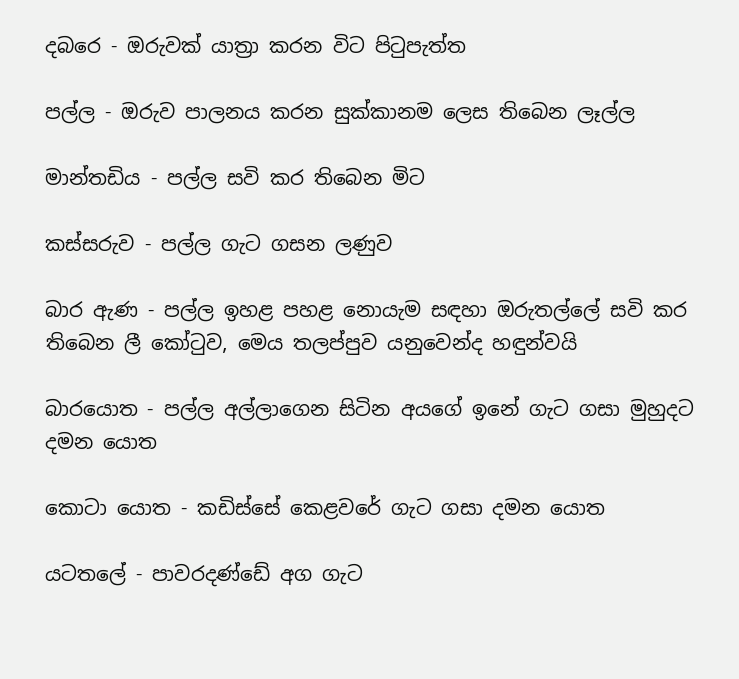දබරෙ - ඔරුවක්‌ යාත්‍රා කරන විට පිටුපැත්ත

පල්ල - ඔරුව පාලනය කරන සුක්‌කානම ලෙස තිබෙන ලෑල්ල

මාන්තඩිය - පල්ල සවි කර තිබෙන මිට

කස්‌සරුව - පල්ල ගැට ගසන ලණුව

බාර ඇණ - පල්ල ඉහළ පහළ නොයැම සඳහා ඔරුතල්ලේ සවි කර තිබෙන ලී කෝටුව, මෙය තලප්පුව යනුවෙන්ද හඳුන්වයි

බාරයොත - පල්ල අල්ලාගෙන සිටින අයගේ ඉනේ ගැට ගසා මුහුදට දමන යොත

කොටා යොත - කඩිස්‌සේ කෙළවරේ ගැට ගසා දමන යොත

යටතලේ - පාවරදණ්‌ඩේ අග ගැට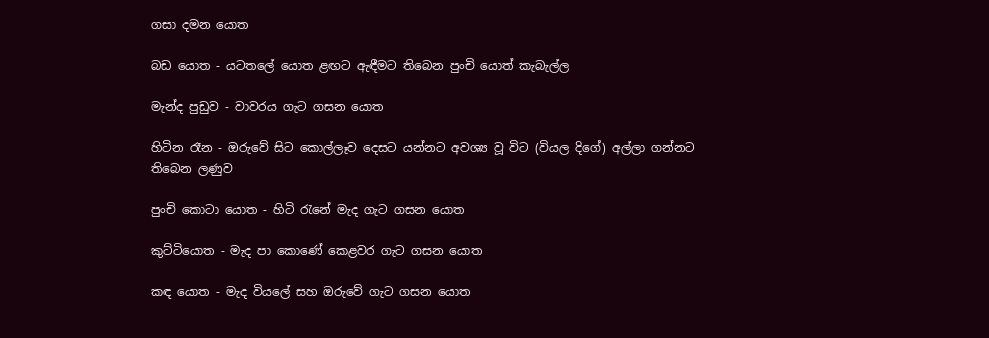ගසා දමන යොත

බඩ යොත - යටතලේ යොත ළඟට ඇඳීමට තිබෙන පුංචි යොත් කැබැල්ල

මැන්ද පුඩුව - වාවරය ගැට ගසන යොත

හිටින රෑන - ඔරුවේ සිට කොල්ලෑව දෙසට යන්නට අවශ්‍ය වූ විට (වියල දිගේ) අල්ලා ගන්නට තිබෙන ලණුව

පුංචි කොටා යොත - හිටි රැනේ මැද ගැට ගසන යොත

කුට්‌ටියොත - මැද පා කොණේ කෙළවර ගැට ගසන යොත

කඳ යොත - මැද වියලේ සහ ඔරුවේ ගැට ගසන යොත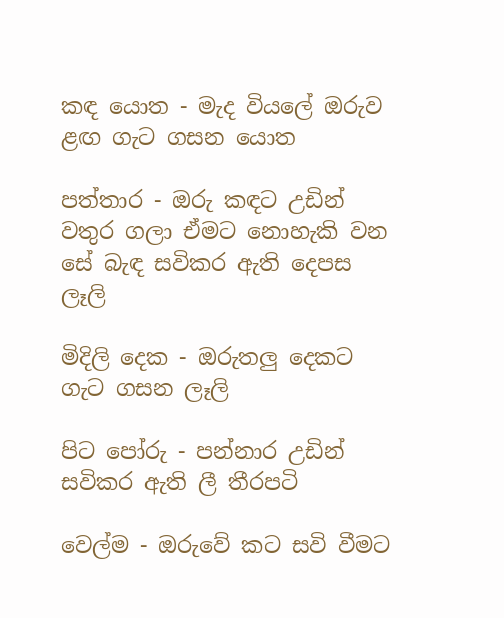කඳ යොත - මැද වියලේ ඔරුව ළඟ ගැට ගසන යොත

පත්තාර - ඔරු කඳට උඩින් වතුර ගලා ඒමට නොහැකි වන සේ බැඳ සවිකර ඇති දෙපස ලෑලි

මිදිලි දෙක - ඔරුතලු දෙකට ගැට ගසන ලෑලි

පිට පෝරු - පන්නාර උඩින් සවිකර ඇති ලී තීරපටි

වෙල්ම - ඔරුවේ කට සවි වීමට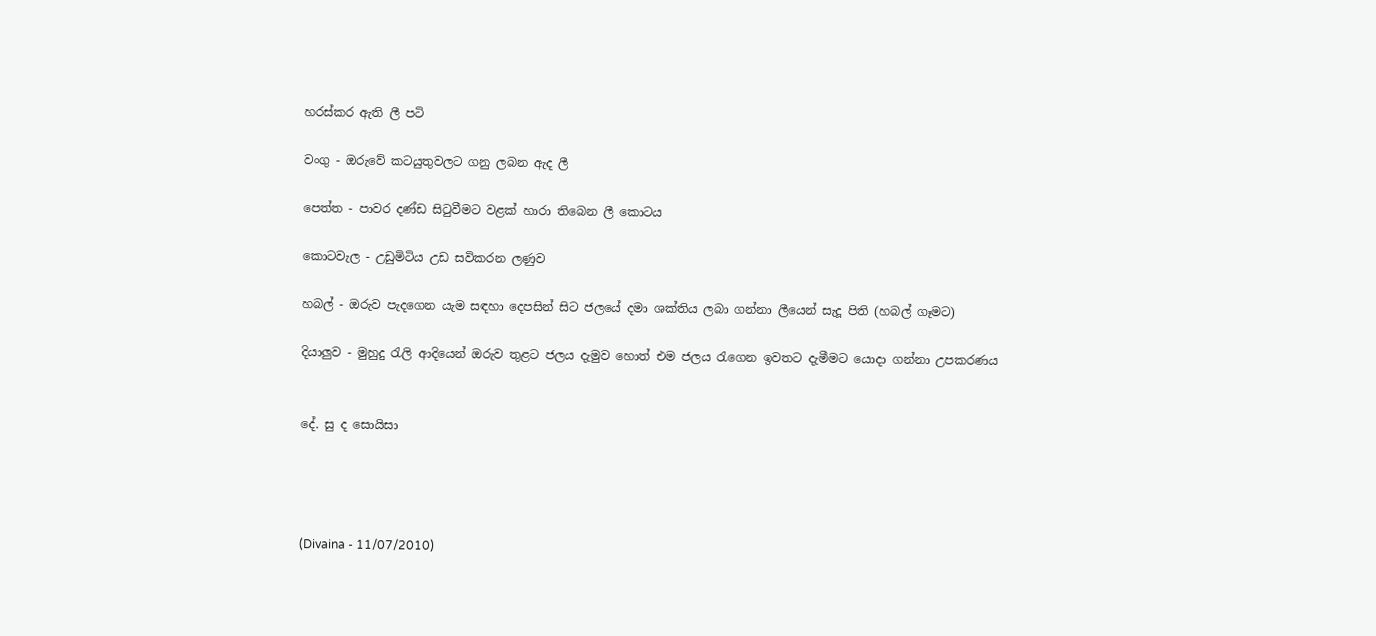හරස්‌කර ඇති ලී පටි

වංගු - ඔරුවේ කටයුතුවලට ගනු ලබන ඇද ලී

පෙත්ත - පාවර දණ්‌ඩ සිටුවීමට වළක්‌ හාරා තිබෙන ලී කොටය

කොටවැල - උඩුමිටිය උඩ සවිකරන ලණුව

හබල් - ඔරුව පැදගෙන යැම සඳහා දෙපසින් සිට ජලයේ දමා ශක්‌තිය ලබා ගන්නා ලීයෙන් සැදූ පිති (හබල් ගෑමට)

දියාලුව - මුහුදු රැලි ආදියෙන් ඔරුව තුළට ජලය දැමුව හොත් එම ජලය රැගෙන ඉවතට දැමීමට යොදා ගන්නා උපකරණය


දේ. සු ද සොයිසා




(Divaina - 11/07/2010)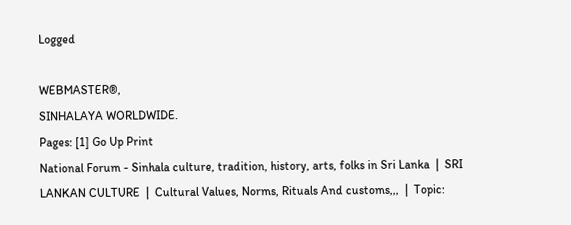Logged

WEBMASTER®,
SINHALAYA WORLDWIDE.
Pages: [1] Go Up Print
National Forum - Sinhala culture, tradition, history, arts, folks in Sri Lanka  |  SRI LANKAN CULTURE  |  Cultural Values, Norms, Rituals And customs,,,  |  Topic: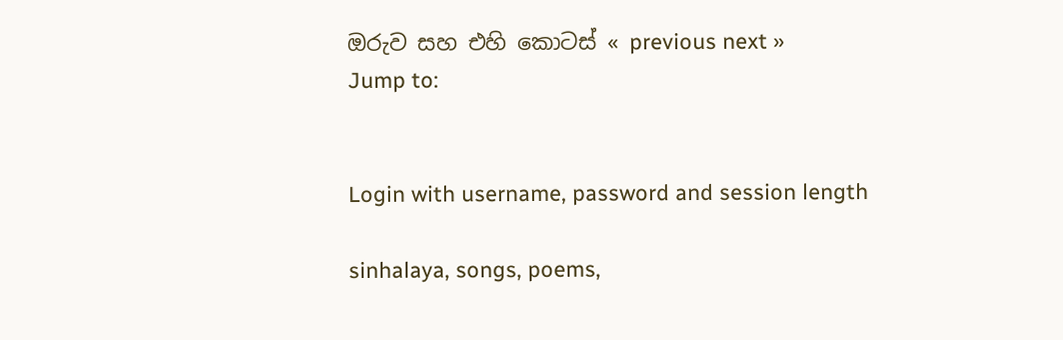ඔරුව සහ එහි කොටස්‌ « previous next »
Jump to:


Login with username, password and session length

sinhalaya, songs, poems,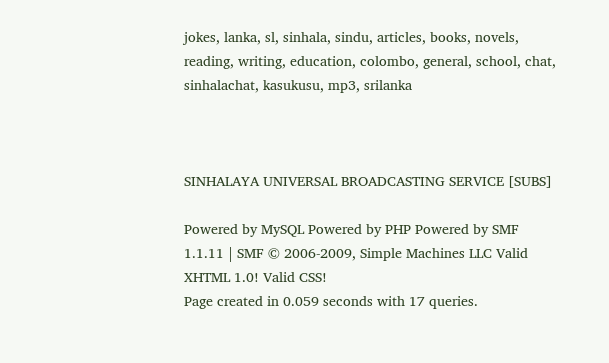jokes, lanka, sl, sinhala, sindu, articles, books, novels, reading, writing, education, colombo, general, school, chat, sinhalachat, kasukusu, mp3, srilanka



SINHALAYA UNIVERSAL BROADCASTING SERVICE [SUBS]

Powered by MySQL Powered by PHP Powered by SMF 1.1.11 | SMF © 2006-2009, Simple Machines LLC Valid XHTML 1.0! Valid CSS!
Page created in 0.059 seconds with 17 queries.